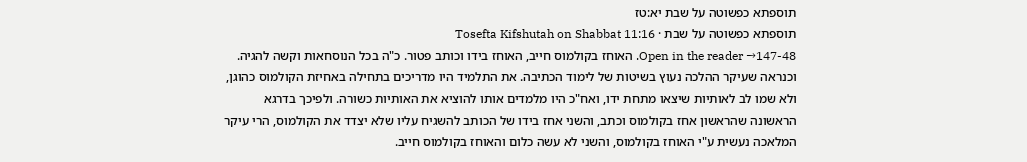תוספתא כפשוטה על שבת יא:טז
תוספתא כפשוטה על שבת · Tosefta Kifshutah on Shabbat 11:16
Open in the reader →147-48. האוחז בקולמוס חייב, האוחז בידו וכותב פטור. כ"ה בכל הנוסחאות וקשה להגיה. וכנראה שעיקר ההלכה נעוץ בשיטות של לימוד הכתיבה. את התלמיד היו מדריכים בתחילה באחיזת הקולמוס כהוגן, ולא שמו לב לאותיות שיצאו מתחת ידו, ואח"כ היו מלמדים אותו להוציא את האותיות כשורה. ולפיכך בדרגא הראשונה שהראשון אחז בקולמוס וכתב, והשני אחז בידו של הכותב להשגיח עליו שלא יצדד את הקולמוס, הרי עיקר המלאכה נעשית ע"י האוחז בקולמוס, והשני לא עשה כלום והאוחז בקולמוס חייב.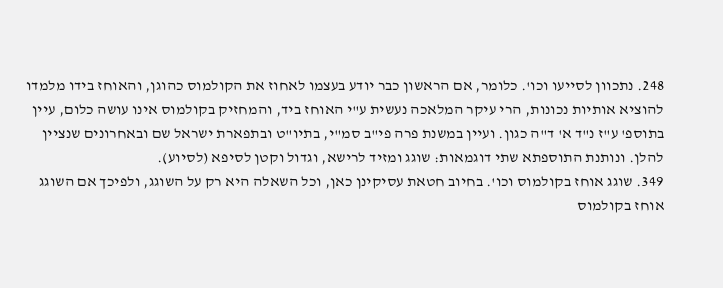248. נתכוון לסייעו וכו'. כלומר, אם הראשון כבר יודע בעצמו לאחוז את הקולמוס כהוגן, והאוחז בידו מלמדו להוציא אותיות נכונות, הרי עיקר המלאכה נעשית ע"י האוחז ביד, והמחזיק בקולמוס אינו עושה כלום, עיין בתוספ' ע"ז נ"ד א' ד"ה כגון. ועיין במשנת פרה פי"ב סמ"י, בתיו"ט ובתפארת ישראל שם ובאחרונים שנציין להלן. ונותנת התוספתא שתי דוגמאות: שוגג ומזיד לרישא, וגדול וקטן לסיפא (לסיוע).
349. שוגג אוחז בקולמוס וכו'. בחיוב חטאת עסיקינן כאן, וכל השאלה היא רק על השוגג, ולפיכך אם השוגג אוחז בקולמוס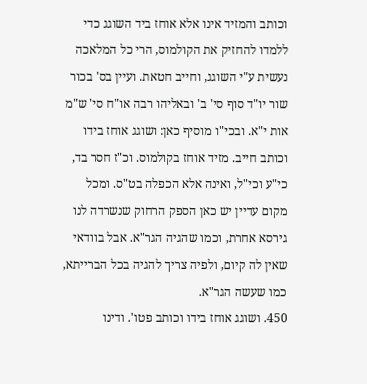וכותב והמזיד אינו אלא אוחז ביד השוגג כדי ללמדו להחזיק את הקולמוס, הרי כל המלאכה נעשית ע"י השוגג, וחייב חטאת. ועיין בס' בכור שור יו"ד סוף סי' ב' ובאליהו רבה או"ח סי' ש"מ אות י"א. ובכי"ו מוסיף כאן: ושוגג אוחז בידו וכותב חייב. מזיד אוחז בקולמוס. וכ"ז חסר בד, כי"ע וכי"ל, ואינה אלא הכפלה בט"ס. ומכל מקום עדיין יש כאן הספק הרחוק שנשרדה לנו גירסא אחרת, וכמו שהגיה הגר"א. אבל בוודאי שאין לה קיום, ולפיה צריך להגיה בכל הברייתא, כמו שעשה הגר"א.
450. ושוגג אוחז בידו וכותב פטו'. ודינו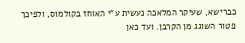כברישא, שעיקר המלאכה נעשית ע"י האוחז בקולמוס, ולפיכך פטור השוגג מן הקרבן. ועד כאן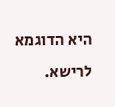היא הדוגמא לרישא.